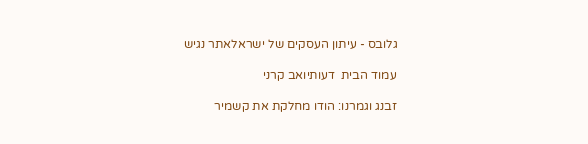גלובס - עיתון העסקים של ישראלאתר נגיש

עמוד הבית  דעותיואב קרני

זבנג וגמרנו: הודו מחלקת את קשמיר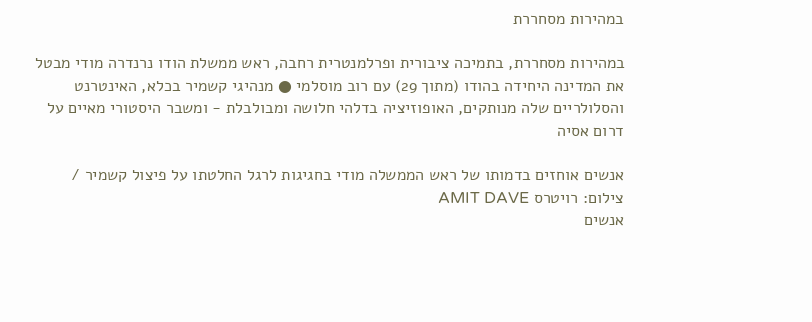במהירות מסחררת

במהירות מסחררת, בתמיכה ציבורית ופרלמנטרית רחבה, ראש ממשלת הודו נרנדרה מודי מבטל את המדינה היחידה בהודו (מתוך 29) עם רוב מוסלמי ● מנהיגי קשמיר בכלא, האינטרנט והסלולריים שלה מנותקים, האופוזיציה בדלהי חלושה ומבולבלת - ומשבר היסטורי מאיים על דרום אסיה

אנשים אוחזים בדמותו של ראש הממשלה מודי בחגיגות לרגל החלטתו על פיצול קשמיר / צילום: רויטרס AMIT DAVE
אנשים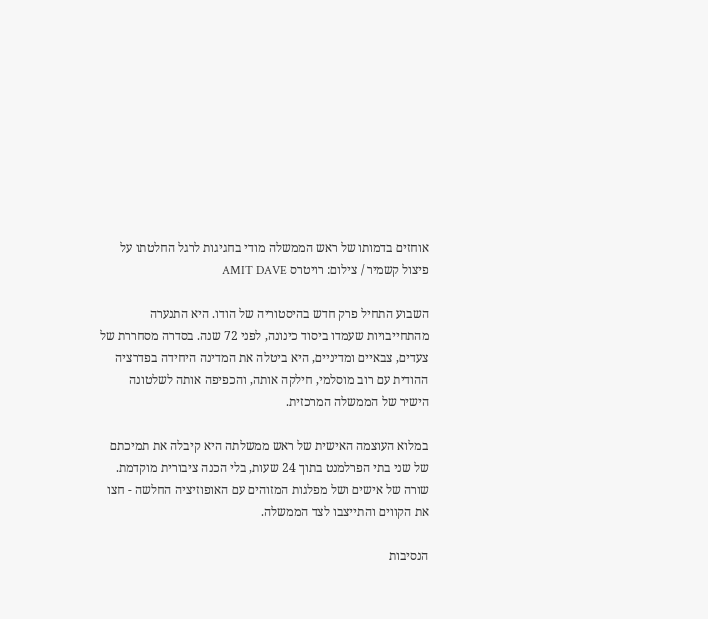אוחזים בדמותו של ראש הממשלה מודי בחגיגות לרגל החלטתו על פיצול קשמיר / צילום: רויטרס AMIT DAVE

השבוע התחיל פרק חדש בהיסטוריה של הודו. היא התנערה מהתחייבויות שעמדו ביסוד כינונה, לפני 72 שנה. בסדרה מסחררת של צעדים, צבאיים ומדיניים, היא ביטלה את המדינה היחידה בפדרציה ההודית עם רוב מוסלמי, חילקה אותה, והכפיפה אותה לשלטונה הישיר של הממשלה המרכזית.

במלוא העוצמה האישית של ראש ממשלתה היא קיבלה את תמיכתם של שני בתי הפרלמנט בתוך 24 שעות, בלי הכנה ציבורית מוקדמת. שורה של אישים ושל מפלגות המזוהים עם האופוזיציה החלשה - חצו את הקווים והתייצבו לצד הממשלה.

הנסיבות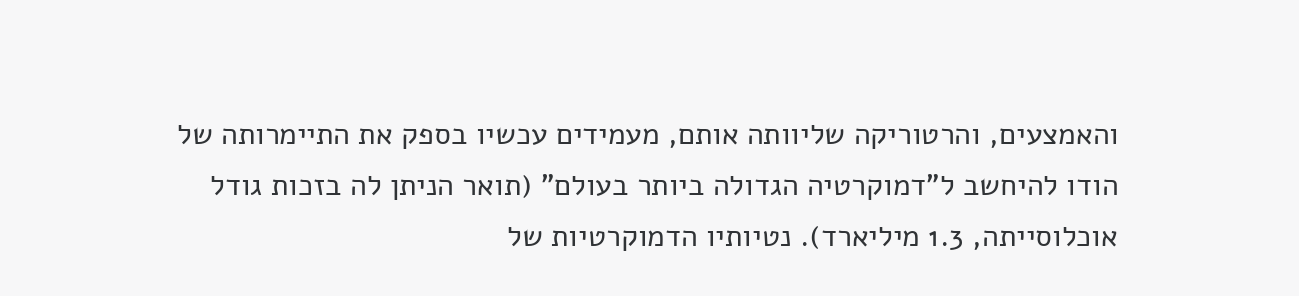והאמצעים, והרטוריקה שליוותה אותם, מעמידים עכשיו בספק את התיימרותה של הודו להיחשב ל"דמוקרטיה הגדולה ביותר בעולם" (תואר הניתן לה בזכות גודל אוכלוסייתה, 1.3 מיליארד). נטיותיו הדמוקרטיות של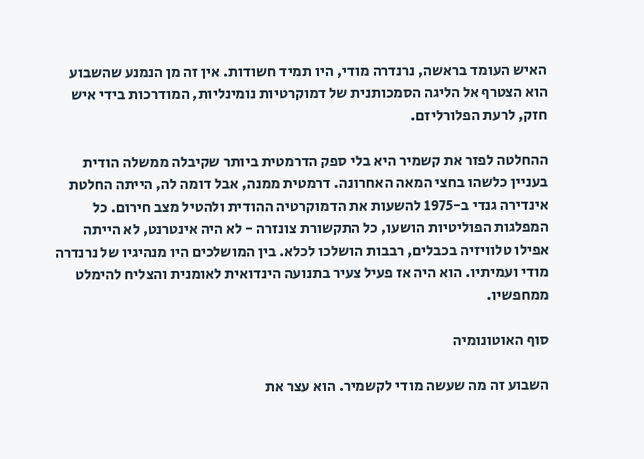האיש העומד בראשה, נרנדרה מודי, היו תמיד חשודות. אין זה מן הנמנע שהשבוע הוא הצטרף אל הליגה הסמכותנית של דמוקרטיות נומינליות, המודרכות בידי איש חזק, לרעת הפלורליזם.

ההחלטה לפזר את קשמיר היא בלי ספק הדרמטית ביותר שקיבלה ממשלה הודית בעניין כלשהו בחצי המאה האחרונה. דרמטית ממנה, אבל דומה לה, הייתה החלטת אינדירה גנדי ב-1975 להשעות את הדמוקרטיה ההודית ולהטיל מצב חירום. כל המפלגות הפוליטיות הושעו, כל התקשורת צונזרה - לא היה אינטרנט, לא הייתה אפילו טלוויזיה בכבלים, רבבות הושלכו לכלא. בין המושלכים היו מנהיגיו של נרנדרה מודי ועמיתיו. הוא היה אז פעיל צעיר בתנועה הינדואית לאומנית והצליח להימלט ממחפשיו.

סוף האוטונומיה

השבוע זה מה שעשה מודי לקשמיר. הוא עצר את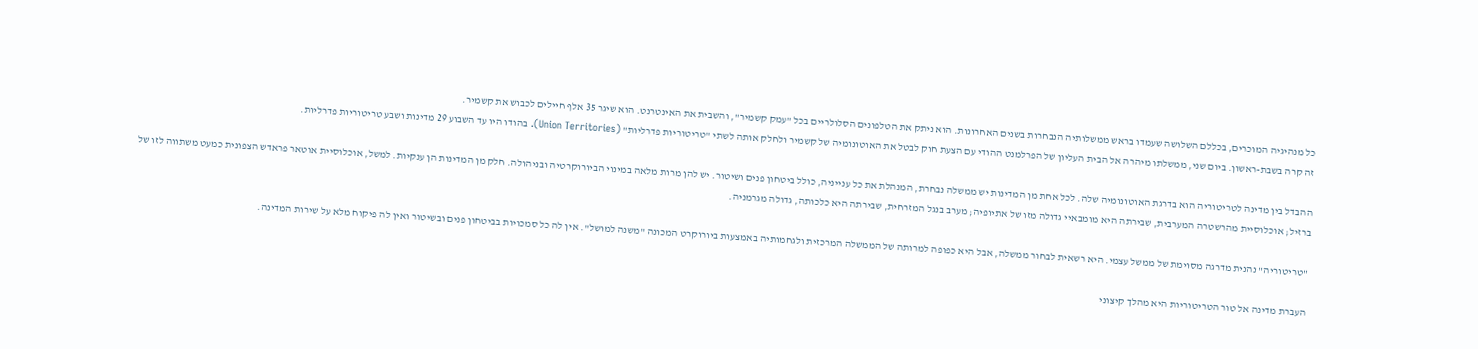כל מנהיגיה המוכרים, בכללם השלושה שעמדו בראש ממשלותיה הנבחרות בשנים האחרונות. הוא ניתק את הטלפונים הסלולריים בכל "עמק קשמיר", והשבית את האינטרנט. הוא שיגר 35 אלף חיילים לכבוש את קשמיר.
זה קרה בשבת-ראשון. ביום שני, ממשלתו מיהרה אל הבית העליון של הפרלמנט ההודי עם הצעת חוק לבטל את האוטונומיה של קשמיר ולחלק אותה לשתי "טריטוריות פדרליות" (Union Territories). בהודו היו עד השבוע 29 מדינות ושבע טריטוריות פדרליות.

ההבדל בין מדינה לטריטוריה הוא בדרגת האוטונומיה שלה. לכל אחת מן המדינות יש ממשלה נבחרת, המנהלת את כל ענייניה, כולל ביטחון פנים ושיטור. יש להן מרות מלאה במינוי הביורוקרטיה ובניהולה. חלק מן המדינות הן ענקיות. למשל, אוכלוסיית אוטאר פראדש הצפונית כמעט משתווה לזו של ברזיל; אוכלוסיית מהרשטרה המערבית, שבירתה היא מומבאיי גדולה מזו של אתיופיה; מערב בנגל המזרחית, שבירתה היא כלכותה, גדולה מגרמניה.

"טריטוריה" נהנית מדרגה מסוימת של ממשל עצמי. היא רשאית לבחור ממשלה, אבל היא כפופה למרותה של הממשלה המרכזית ולגחמותיה באמצעות ביורוקרט המכונה "משנה למושל". אין לה כל סמכויות בביטחון פנים ובשיטור ואין לה פיקוח מלא על שירות המדינה.

העברת מדינה אל טור הטריטוריות היא מהלך קיצוני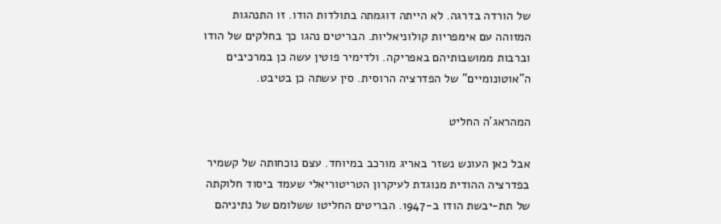של הורדה בדרגה. לא הייתה דוגמתה בתולדות הודו. זו התנהגות המזוהה עם אימפריות קולוניאליות. הבריטים נהגו כך בחלקים של הודו וברבות ממושבותיהם באפריקה. ולדימיר פוטין עשה כן במרכיבים ה"אוטונומיים" של הפדרציה הרוסית. סין עשתה כן בטיבט.

המהראג'ה החליט

אבל כאן העונש נשזר באריג מורכב במיוחד. עצם נוכחותה של קשמיר בפדרציה ההודית מנוגדת לעיקרון הטריטוריאלי שעמד ביסוד חלוקתה של תת-יבשת הודו ב-1947. הבריטים החליטו ששלומם של נתיניהם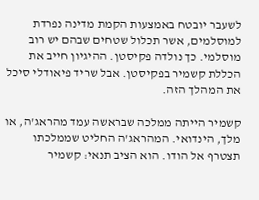לשעבר יובטח באמצעות הקמת מדינה נפרדת למוסלמים, אשר תכלול שטחים שבהם יש רוב מוסלמי. כך נולדה פקיסטן. ההיגיון חייב את הכללת קשמיר בפקיסטן. אבל שריד פיאודלי סיכל את המהלך הזה.

קשמיר הייתה ממלכה שבראשה עמד מהראג'ה, או מלך, הינדואי. המהראג'ה החליט שממלכתו תצטרף אל הודו. הוא הציב תנאי: קשמיר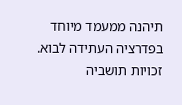תיהנה ממעמד מיוחד בפדרציה העתידה לבוא. זכויות תושביה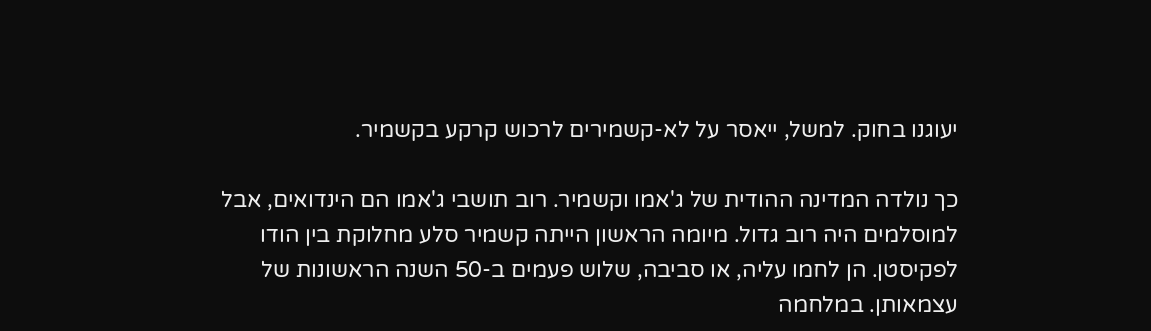יעוגנו בחוק. למשל, ייאסר על לא-קשמירים לרכוש קרקע בקשמיר.

כך נולדה המדינה ההודית של ג'אמו וקשמיר. רוב תושבי ג'אמו הם הינדואים, אבל למוסלמים היה רוב גדול. מיומה הראשון הייתה קשמיר סלע מחלוקת בין הודו לפקיסטן. הן לחמו עליה, או סביבה, שלוש פעמים ב-50 השנה הראשונות של עצמאותן. במלחמה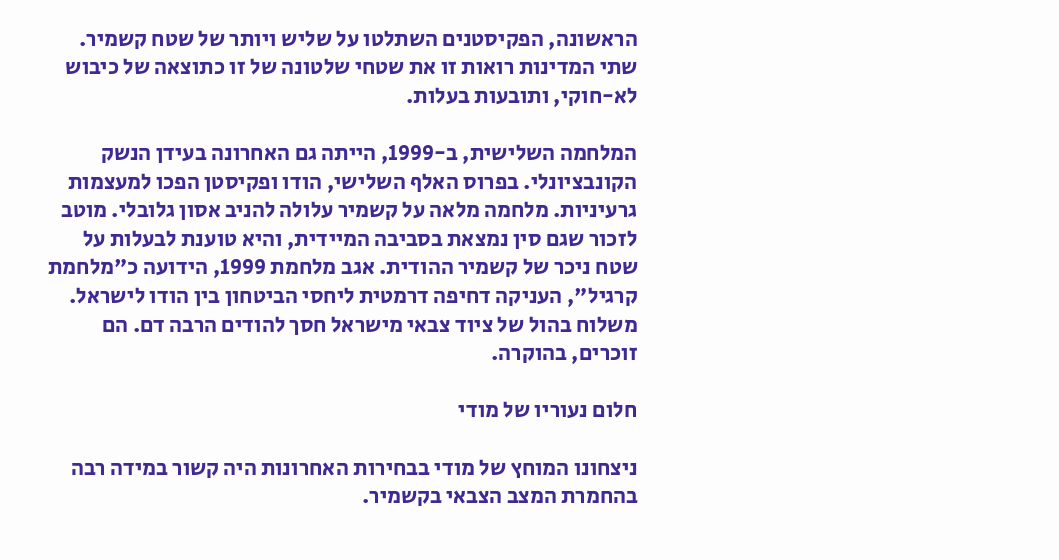הראשונה, הפקיסטנים השתלטו על שליש ויותר של שטח קשמיר. שתי המדינות רואות זו את שטחי שלטונה של זו כתוצאה של כיבוש לא-חוקי, ותובעות בעלות.

המלחמה השלישית, ב-1999, הייתה גם האחרונה בעידן הנשק הקונבציונלי. בפרוס האלף השלישי, הודו ופקיסטן הפכו למעצמות גרעיניות. מלחמה מלאה על קשמיר עלולה להניב אסון גלובלי. מוטב לזכור שגם סין נמצאת בסביבה המיידית, והיא טוענת לבעלות על שטח ניכר של קשמיר ההודית. אגב מלחמת 1999, הידועה כ"מלחמת קרגיל", העניקה דחיפה דרמטית ליחסי הביטחון בין הודו לישראל. משלוח בהול של ציוד צבאי מישראל חסך להודים הרבה דם. הם זוכרים, בהוקרה.

חלום נעוריו של מודי

ניצחונו המוחץ של מודי בבחירות האחרונות היה קשור במידה רבה בהחמרת המצב הצבאי בקשמיר.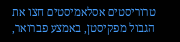טרוריסטים אסלאמיסטים חצו את הגבול מפקיסטן, באמצע פברואר,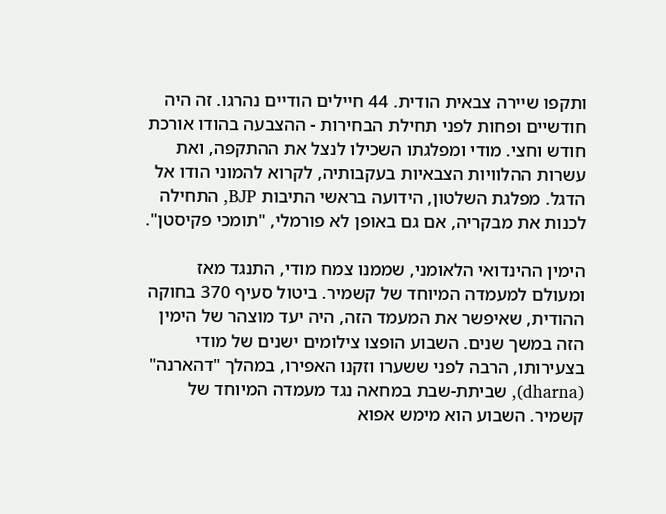ותקפו שיירה צבאית הודית. 44 חיילים הודיים נהרגו. זה היה חודשיים ופחות לפני תחילת הבחירות - ההצבעה בהודו אורכת חודש וחצי. מודי ומפלגתו השכילו לנצל את ההתקפה, ואת עשרות ההלוויות הצבאיות בעקבותיה, לקרוא להמוני הודו אל הדגל. מפלגת השלטון, הידועה בראשי התיבות BJP, התחילה לכנות את מבקריה, אם גם באופן לא פורמלי, "תומכי פקיסטן".

הימין ההינדואי הלאומני, שממנו צמח מודי, התנגד מאז ומעולם למעמדה המיוחד של קשמיר. ביטול סעיף 370 בחוקה ההודית, שאיפשר את המעמד הזה, היה יעד מוצהר של הימין הזה במשך שנים. השבוע הופצו צילומים ישנים של מודי בצעירותו, הרבה לפני ששערו וזקנו האפירו, במהלך "דהארנה" (dharna), שביתת-שבת במחאה נגד מעמדה המיוחד של קשמיר. השבוע הוא מימש אפוא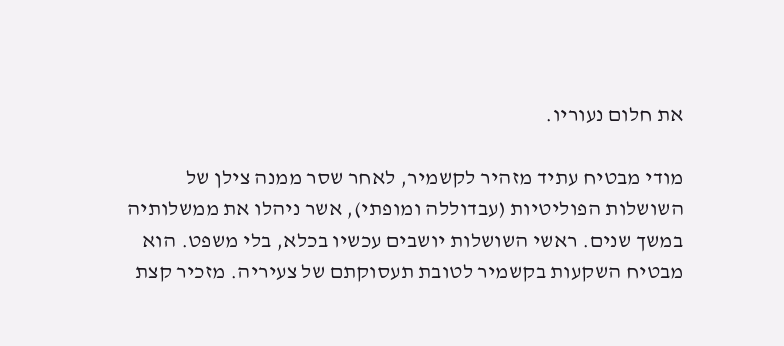את חלום נעוריו.

מודי מבטיח עתיד מזהיר לקשמיר, לאחר שסר ממנה צילן של השושלות הפוליטיות (עבדוללה ומופתי), אשר ניהלו את ממשלותיה במשך שנים. ראשי השושלות יושבים עכשיו בכלא, בלי משפט. הוא מבטיח השקעות בקשמיר לטובת תעסוקתם של צעיריה. מזכיר קצת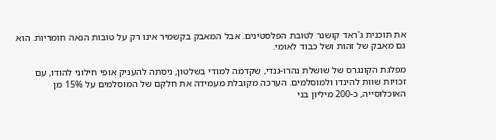את תוכנית ג'ראד קושנר לטובת הפלסטינים. אבל המאבק בקשמיר אינו רק על טובות הנאה חומריות. הוא גם מאבק של זהות ושל כבוד לאומי.

מפלגת הקונגרס של שושלת נהרו-גנדי, שקדמה למודי בשלטון, ניסתה להעניק אופי חילוני להודו, עם זכויות שוות להינדו ולמוסלמים. הערכה מקובלת מעמידה את חלקם של המוסלמים על 15% מן האוכלוסייה, כ-200 מיליון בני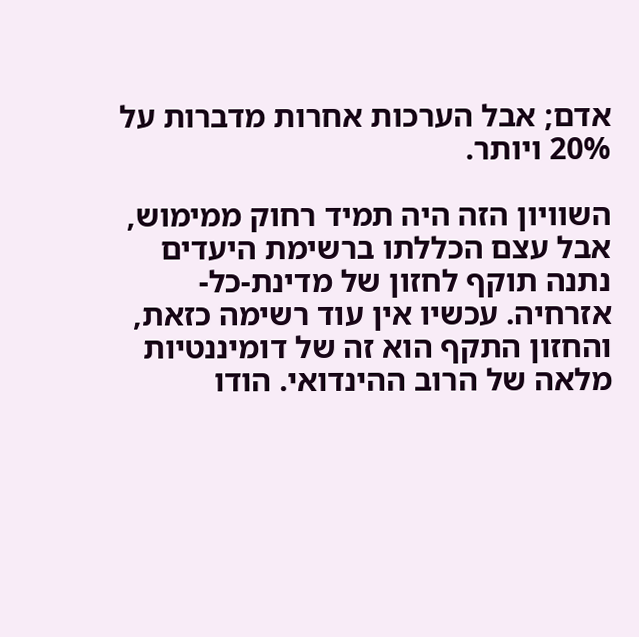אדם; אבל הערכות אחרות מדברות על 20% ויותר.

השוויון הזה היה תמיד רחוק ממימוש, אבל עצם הכללתו ברשימת היעדים נתנה תוקף לחזון של מדינת-כל-אזרחיה. עכשיו אין עוד רשימה כזאת, והחזון התקף הוא זה של דומיננטיות מלאה של הרוב ההינדואי. הודו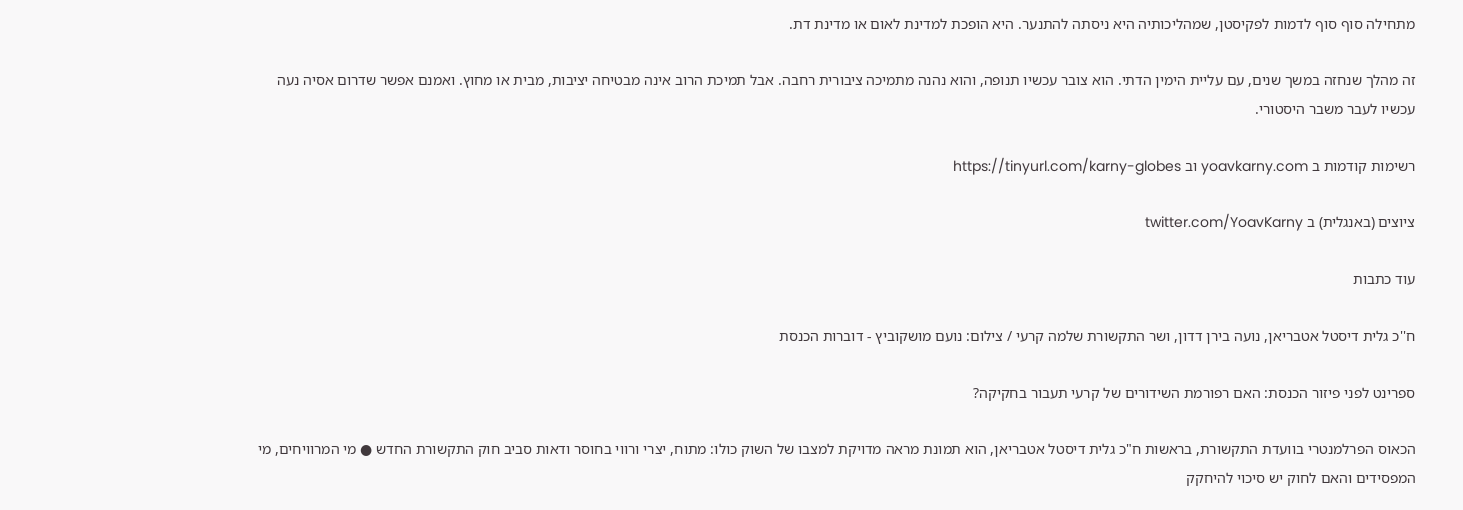מתחילה סוף סוף לדמות לפקיסטן, שמהליכותיה היא ניסתה להתנער. היא הופכת למדינת לאום או מדינת דת.

זה מהלך שנחזה במשך שנים, עם עליית הימין הדתי. הוא צובר עכשיו תנופה, והוא נהנה מתמיכה ציבורית רחבה. אבל תמיכת הרוב אינה מבטיחה יציבות, מבית או מחוץ. ואמנם אפשר שדרום אסיה נעה עכשיו לעבר משבר היסטורי.

רשימות קודמות ב yoavkarny.com וב https://tinyurl.com/karny-globes

ציוצים (באנגלית) ב twitter.com/YoavKarny

עוד כתבות

ח''כ גלית דיסטל אטבריאן, נועה בירן דדון, ושר התקשורת שלמה קרעי / צילום: נועם מושקוביץ - דוברות הכנסת

ספרינט לפני פיזור הכנסת: האם רפורמת השידורים של קרעי תעבור בחקיקה?

הכאוס הפרלמנטרי בוועדת התקשורת, בראשות ח"כ גלית דיסטל אטבריאן, הוא תמונת מראה מדויקת למצבו של השוק כולו: מתוח, יצרי ורווי בחוסר ודאות סביב חוק התקשורת החדש ● מי המרוויחים, מי המפסידים והאם לחוק יש סיכוי להיחקק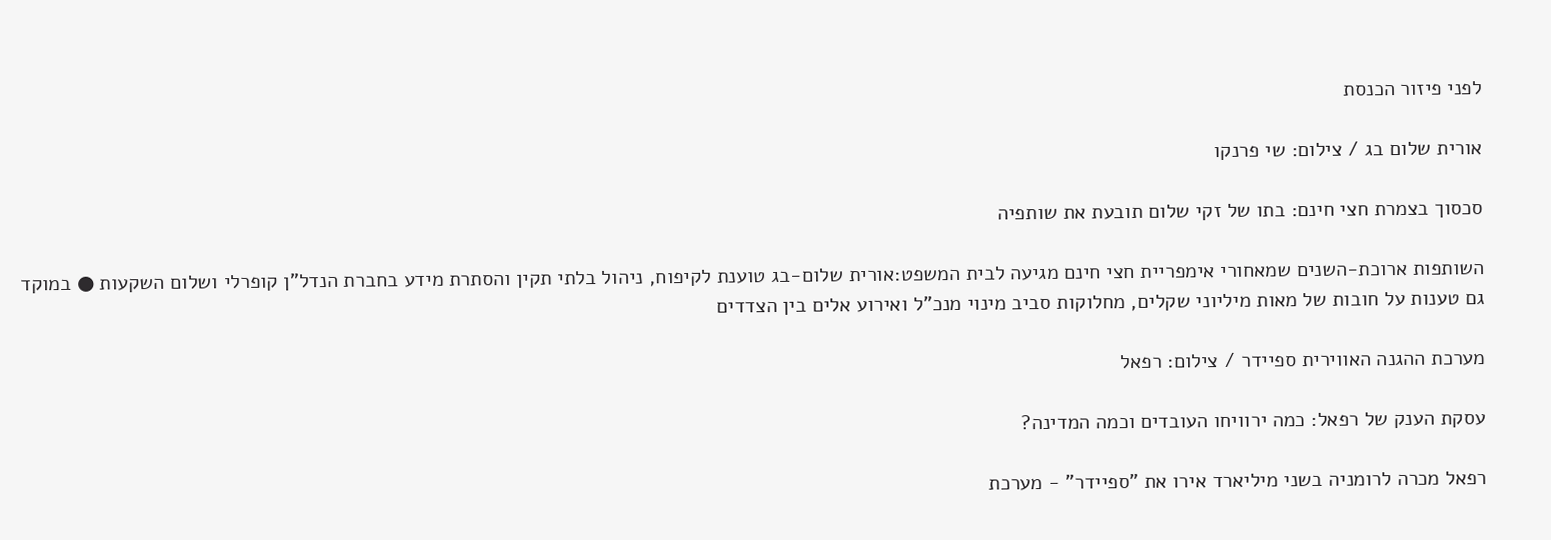לפני פיזור הכנסת

אורית שלום בג / צילום: שי פרנקו

סכסוך בצמרת חצי חינם: בתו של זקי שלום תובעת את שותפיה

השותפות ארוכת-השנים שמאחורי אימפריית חצי חינם מגיעה לבית המשפט:אורית שלום-בג טוענת לקיפוח, ניהול בלתי תקין והסתרת מידע בחברת הנדל"ן קופרלי ושלום השקעות ● במוקד גם טענות על חובות של מאות מיליוני שקלים, מחלוקות סביב מינוי מנכ"ל ואירוע אלים בין הצדדים

מערכת ההגנה האווירית ספיידר / צילום: רפאל

עסקת הענק של רפאל: כמה ירוויחו העובדים וכמה המדינה?

רפאל מכרה לרומניה בשני מיליארד אירו את "ספיידר" - מערכת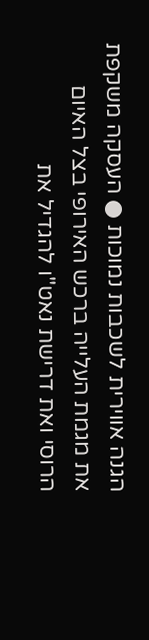הגנה אווירית לשכבות נמוכות ● העסקה משקפת את מגמת העלייה ברכש האירופי בצל האיום הרוסי ואת דרישת נאט"ו להגדיל את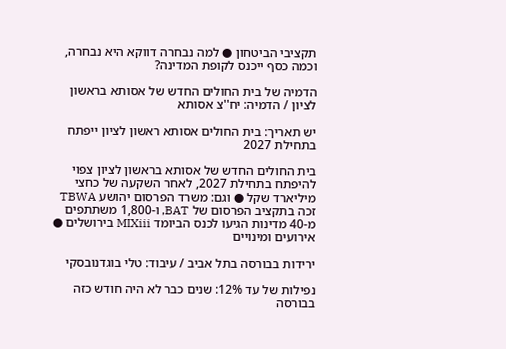תקציבי הביטחון ● למה נבחרה דווקא היא נבחרה, וכמה כסף ייכנס לקופת המדינה?

הדמיה של בית החולים החדש של אסותא בראשון לציון / הדמיה: יח''צ אסותא

יש תאריך: בית החולים אסותא ראשון לציון ייפתח בתחילת 2027

בית החולים החדש של אסותא בראשון לציון צפוי להיפתח בתחילת 2027, לאחר השקעה של כחצי מיליארד שקל ● וגם: משרד הפרסום יהושע TBWA זכה בתקציב הפרסום של BAT, ו-1,800 משתתפים מ-40 מדינות הגיעו לכנס הביומד MIXiii בירושלים ● אירועים ומינויים

ירידות בבורסה בתל אביב / עיבוד: טלי בוגדנובסקי

נפילות של עד 12%: שנים כבר לא היה חודש כזה בבורסה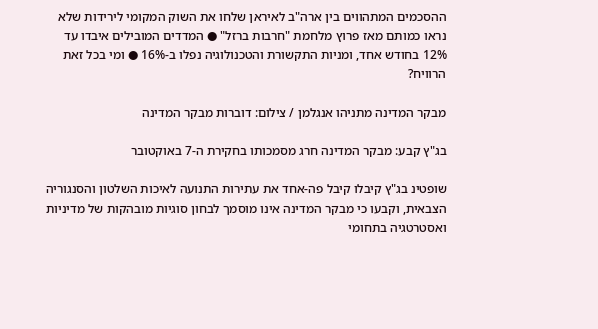ההסכמים המתהווים בין ארה"ב לאיראן שלחו את השוק המקומי לירידות שלא נראו כמותם מאז פרוץ מלחמת "חרבות ברזל" ● המדדים המובילים איבדו עד 12% בחודש אחד, ומניות התקשורת והטכנולוגיה נפלו ב-16% ● ומי בכל זאת הרוויח?

מבקר המדינה מתניהו אנגלמן / צילום: דוברות מבקר המדינה

בג"ץ קבע: מבקר המדינה חרג מסמכותו בחקירת ה-7 באוקטובר

שופטינ בג"ץ קיבלו קיבל פה-אחד את עתירות התנועה לאיכות השלטון והסנגוריה הצבאית, וקבעו כי מבקר המדינה אינו מוסמך לבחון סוגיות מובהקות של מדיניות ואסטרטגיה בתחומי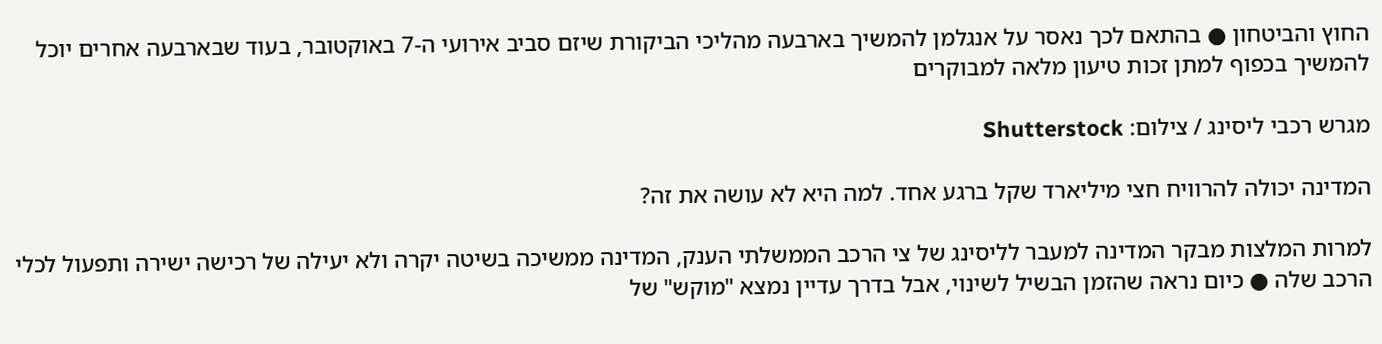החוץ והביטחון ● בהתאם לכך נאסר על אנגלמן להמשיך בארבעה מהליכי הביקורת שיזם סביב אירועי ה-7 באוקטובר, בעוד שבארבעה אחרים יוכל להמשיך בכפוף למתן זכות טיעון מלאה למבוקרים

מגרש רכבי ליסינג / צילום: Shutterstock

המדינה יכולה להרוויח חצי מיליארד שקל ברגע אחד. למה היא לא עושה את זה?

למרות המלצות מבקר המדינה למעבר לליסינג של צי הרכב הממשלתי הענק, המדינה ממשיכה בשיטה יקרה ולא יעילה של רכישה ישירה ותפעול לכלי הרכב שלה ● כיום נראה שהזמן הבשיל לשינוי, אבל בדרך עדיין נמצא "מוקש" של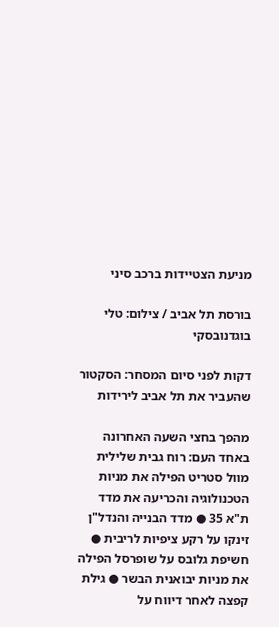מניעת הצטיידות ברכב סיני

בורסת תל אביב / צילום: טלי בוגדנובסקי

דקות לפני סיום המסחר: הסקטור שהעביר את תל אביב לירידות

מהפך בחצי השעה האחרונה באחד העם: רוח גבית שלילית מוול סטריט הפילה את מניות הטכנולוגיה והכריעה את מדד ת"א 35 ● מדד הבנייה והנדל"ן זינקו על רקע ציפיות לריבית ● חשיפת גלובס על שופרסל הפילה את מניות יבואנית הבשר ● גילת קפצה לאחר דיווח על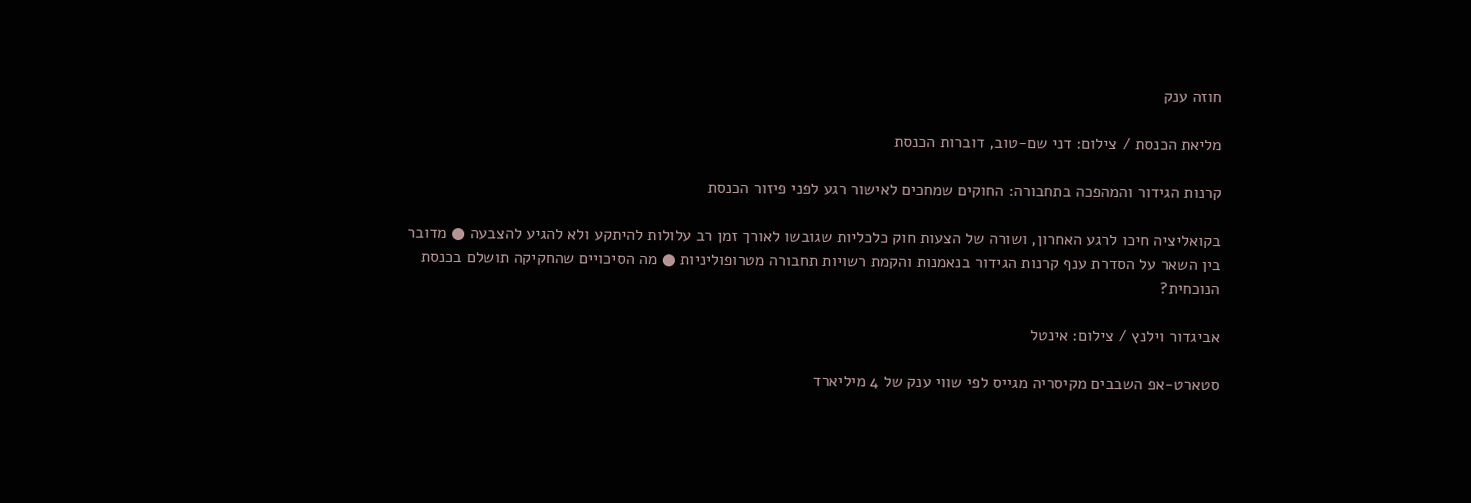חוזה ענק

מליאת הכנסת / צילום: דני שם-טוב, דוברות הכנסת

קרנות הגידור והמהפכה בתחבורה: החוקים שמחכים לאישור רגע לפני פיזור הכנסת

בקואליציה חיכו לרגע האחרון, ושורה של הצעות חוק כלכליות שגובשו לאורך זמן רב עלולות להיתקע ולא להגיע להצבעה ● מדובר בין השאר על הסדרת ענף קרנות הגידור בנאמנות והקמת רשויות תחבורה מטרופוליניות ● מה הסיכויים שהחקיקה תושלם בכנסת הנוכחית?

אביגדור וילנץ / צילום: אינטל

סטארט-אפ השבבים מקיסריה מגייס לפי שווי ענק של 4 מיליארד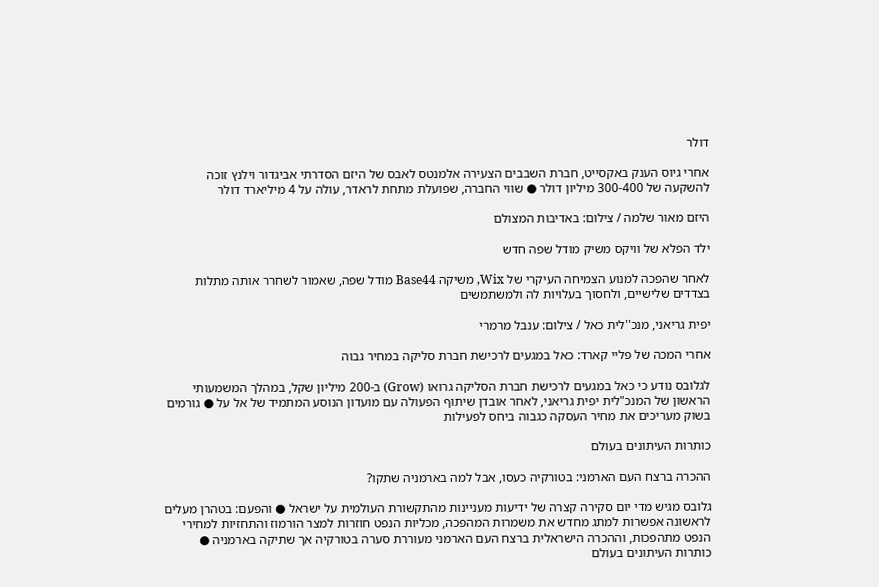דולר

אחרי גיוס הענק באקסייט, חברת השבבים הצעירה אלמנטס לאבס של היזם הסדרתי אביגדור וילנץ זוכה להשקעה של 300-400 מיליון דולר ● שווי החברה, שפועלת מתחת לראדר, עולה על 4 מיליארד דולר

היזם מאור שלמה / צילום: באדיבות המצולם

ילד הפלא של וויקס משיק מודל שפה חדש

לאחר שהפכה למנוע הצמיחה העיקרי של Wix, משיקה Base44 מודל שפה, שאמור לשחרר אותה מתלות בצדדים שלישיים, ולחסוך בעלויות לה ולמשתמשים

יפית גריאני, מנכ''לית כאל / צילום: ענבל מרמרי

אחרי המכה של פליי קארד: כאל במגעים לרכישת חברת סליקה במחיר גבוה

לגלובס נודע כי כאל במגעים לרכישת חברת הסליקה גרואו (Grow) ב-200 מיליון שקל, במהלך המשמעותי הראשון של המנכ"לית יפית גריאני, לאחר אובדן שיתוף הפעולה עם מועדון הנוסע המתמיד של אל על ● גורמים בשוק מעריכים את מחיר העסקה כגבוה ביחס לפעילות

כותרות העיתונים בעולם

ההכרה ברצח העם הארמני: בטורקיה כעסו, אבל למה בארמניה שתקו?

גלובס מגיש מדי יום סקירה קצרה של ידיעות מעניינות מהתקשורת העולמית על ישראל ● והפעם: בטהרן מעלים לראשונה אפשרות למתג מחדש את משמרות המהפכה, מכליות הנפט חוזרות למצר הורמוז והתחזיות למחירי הנפט מתהפכות, וההכרה הישראלית ברצח העם הארמני מעוררת סערה בטורקיה אך שתיקה בארמניה ● כותרות העיתונים בעולם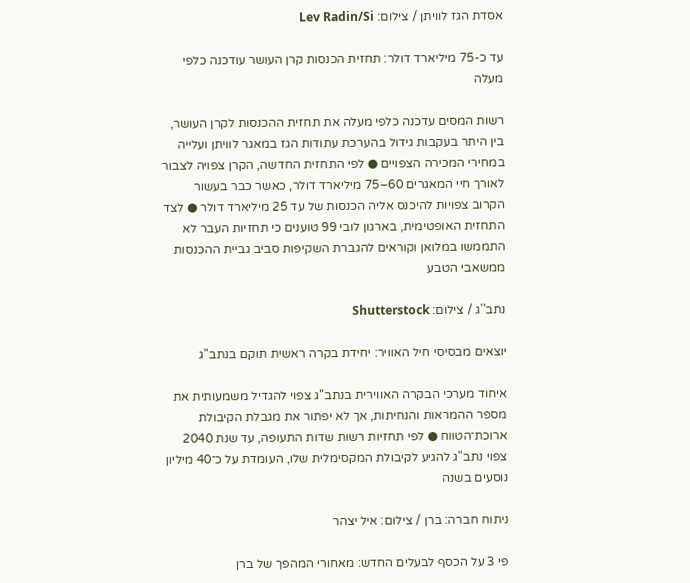אסדת הגז לוויתן / צילום: Lev Radin/Si

עד כ-75 מיליארד דולר: תחזית הכנסות קרן העושר עודכנה כלפי מעלה

רשות המסים עדכנה כלפי מעלה את תחזית ההכנסות לקרן העושר, בין היתר בעקבות גידול בהערכת עתודות הגז במאגר לוויתן ועלייה במחירי המכירה הצפויים ● לפי התחזית החדשה, הקרן צפויה לצבור לאורך חיי המאגרים 60–75 מיליארד דולר, כאשר כבר בעשור הקרוב צפויות להיכנס אליה הכנסות של עד 25 מיליארד דולר ● לצד התחזית האופטימית, בארגון לובי 99 טוענים כי תחזיות העבר לא התממשו במלואן וקוראים להגברת השקיפות סביב גביית ההכנסות ממשאבי הטבע

נתב''ג / צילום: Shutterstock

יוצאים מבסיסי חיל האוויר: יחידת בקרה ראשית תוקם בנתב"ג

איחוד מערכי הבקרה האווירית בנתב"ג צפוי להגדיל משמעותית את מספר ההמראות והנחיתות, אך לא יפתור את מגבלת הקיבולת ארוכת־הטווח ● לפי תחזיות רשות שדות התעופה, עד שנת 2040 צפוי נתב"ג להגיע לקיבולת המקסימלית שלו, העומדת על כ־40 מיליון נוסעים בשנה

ניתוח חברה: ברן / צילום: איל יצהר

פי 3 על הכסף לבעלים החדש: מאחורי המהפך של ברן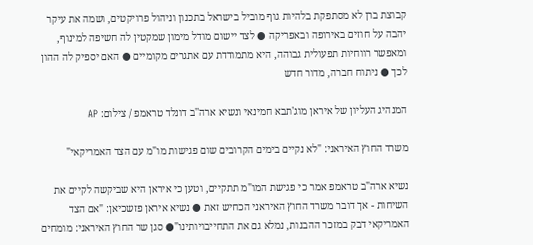קבוצת ברן לא מסתפקת בלהיות גוף מוביל בישראל בתכנון וניהול פרויקטים, ושמה את עיקר יהבה על חוזים באירופה ובאפריקה ● לצד יישום מודל מימון שמקטין לה חשיפה למינוף, ומאפשר רווחיות תפעולית גבוהה, היא מתמודדת עם אתגרים מקומיים ● האם יספיק לה ההון לכך ● ניתוח חברה, מדור חדש

המנהיג העליון של איראן מוג'תבא חמינאי ונשיא ארה''ב דונלד טראמפ / צילום: AP

משרד החוץ האיראני: "לא נקיים בימים הקרובים שום פגישות מו"מ עם הצד האמריקאי"

נשיא ארה"ב טראמפ אמר כי פגישת המו"מ תתקיים, וטען כי איראן היא שביקשה לקיים את השיחות - אך דובר משרד החוץ האיראני הכחיש זאת ● נשיא איראן פזשכיאן: "אם הצד האמריקאי דבק במזכר ההבנות, נמלא גם את התחייבויותינו"● סגן שר החוץ האיראני: מומחים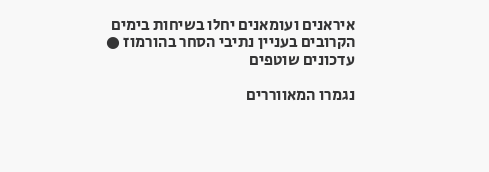איראנים ועומאנים יחלו בשיחות בימים הקרובים בעניין נתיבי הסחר בהורמוז ● עדכונים שוטפים

נגמרו המאווררים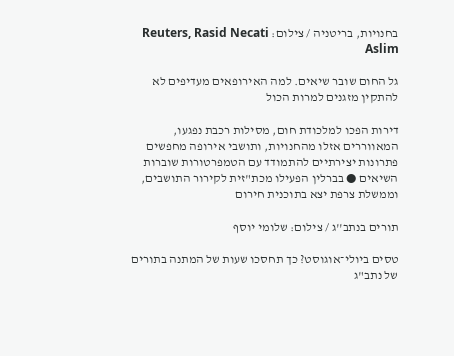בחנויות, בריטניה / צילום: Reuters, Rasid Necati Aslim

גל החום שובר שיאים. למה האירופאים מעדיפים לא להתקין מזגנים למרות הכול

דירות הפכו למלכודת חום, מסילות רכבת נפגעו, המאווררים אזלו מהחנויות, ותושבי אירופה מחפשים פתרונות יצירתיים להתמודד עם הטמפרטורות שוברות השיאים ● בברלין הפעילו מכת"זית לקירור התושבים, וממשלת צרפת יצא בתוכנית חירום

תורים בנתב''ג / צילום: שלומי יוסף

טסים ביולי־אוגוסט? כך תחסכו שעות של המתנה בתורים של נתב"ג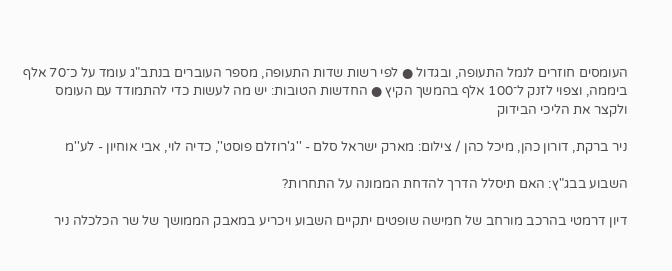העומסים חוזרים לנמל התעופה, ובגדול ● לפי רשות שדות התעופה, מספר העוברים בנתב"ג עומד על כ־70 אלף ביממה, וצפוי לזנק ל־100 אלף בהמשך הקיץ ● החדשות הטובות: יש מה לעשות כדי להתמודד עם העומס ולקצר את הליכי הבידוק

ניר ברקת, דורון כהן, מיכל כהן / צילום: מארק ישראל סלם - ''ג'רוזלם פוסט'', כדיה לוי, אבי אוחיון - לע''מ

השבוע בבג"ץ: האם תיסלל הדרך להדחת הממונה על התחרות?

דיון דרמטי בהרכב מורחב של חמישה שופטים יתקיים השבוע ויכריע במאבק הממושך של שר הכלכלה ניר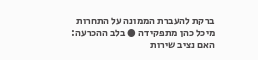ברקת להעברת הממונה על התחרות מיכל כהן מתפקידה ● בלב ההכרעה: האם נציב שירות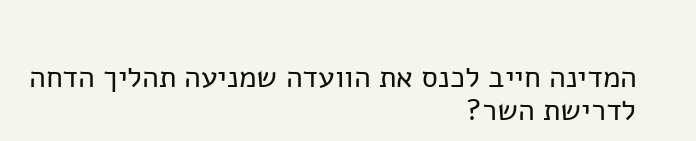המדינה חייב לכנס את הוועדה שמניעה תהליך הדחה לדרישת השר?